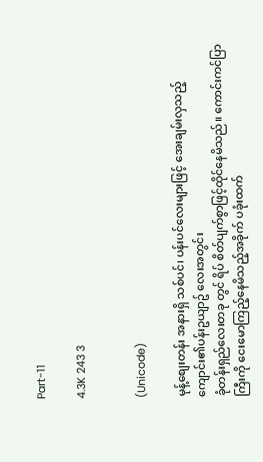Part-11

4.3K 243 3


(Unicode)

မုန့်စျေးတန်း အနားရှိ သစ်ပင်၊ ပန်းပင်လေးများဖြင့် အေးချမ်းလှသည့် ကျောင်း၏ပန်းဥယျာဥ် လေးအတွင်း
ခုံတန်းရှည်လေးတခု တွင် ရိပ် စိတ်ပျက်စွာဖြင့်ထိုင်နေမိသည်။ ကောင်းကင်ပြာကြီးကို ငေးမောကြည့်နေမိသည့်အခိုက် ပခုံးထက်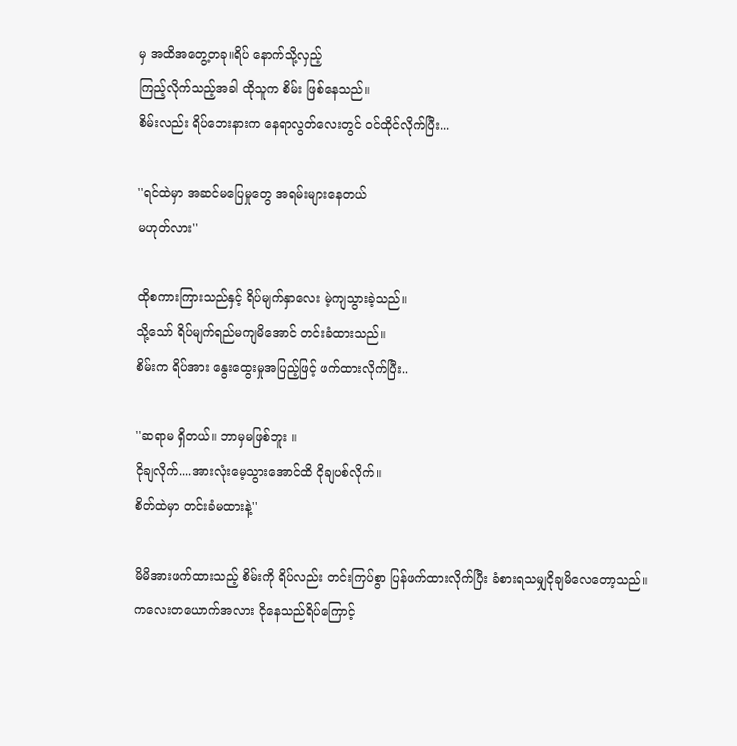မှ အထိအတွေ့တခု။ရိပ် နောက်သို့လှည့်
ကြည့်လိုက်သည့်အခါ ထိုသူက စိမ်း ဖြစ်နေသည်။
စိမ်းလည်း ရိပ်ဘေးနားက နေရာလွတ်လေးတွင် ဝင်ထိုင်လိုက်ပြီး...

''ရင်ထဲမှာ အဆင်မပြေမှုတွေ အရမ်းများနေတယ်
မဟုတ်လား''

ထိုစကားကြားသည်နှင့် ရိပ်မျက်နှာလေး မဲ့ကျသွားခဲ့သည်။
သို့သော် ရိပ်မျက်ရည်မကျမိအောင် တင်းခံထားသည်။
စိမ်းက ရိပ်အား နွေးထွေးမှုအပြည့်ဖြင့် ဖက်ထားလိုက်ပြီး..

''ဆရာမ ရှိတယ်။ ဘာမှမဖြစ်ဘူး ။
ငိုချလိုက်....အားလုံးမေ့သွားအောင်ထိ ငိုချပစ်လိုက်။
စိတ်ထဲမှာ တင်းခံမထားနဲ့''

မိမိအားဖက်ထားသည့် စိမ်းကို ရိပ်လည်း တင်းကြပ်စွာ ပြန်ဖက်ထားလိုက်ပြီး ခံစားရသမျှငိုချမိလေတော့သည်။
ကလေးတယောက်အလား ငိုနေသည်ရိပ်ကြောင့်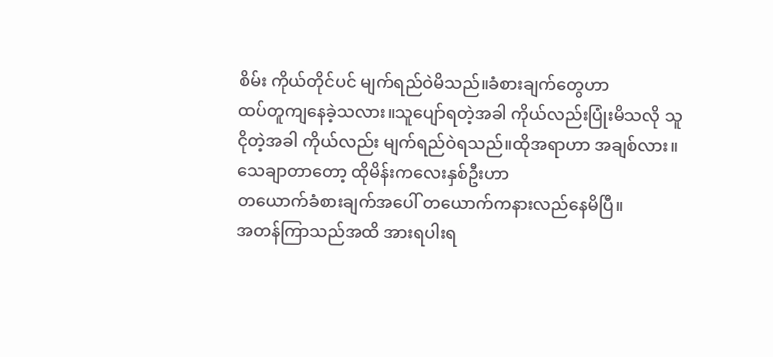စိမ်း ကိုယ်တိုင်ပင် မျက်ရည်ဝဲမိသည်။ခံစားချက်တွေဟာ
ထပ်တူကျနေခဲ့သလား။သူပျော်ရတဲ့အခါ ကိုယ်လည်းပြုံးမိသလို သူငိုတဲ့အခါ ကိုယ်လည်း မျက်ရည်ဝဲရသည်။ထိုအရာဟာ အချစ်လား။သေချာတာတော့ ထိုမိန်းကလေးနှစ်ဦးဟာ
တယောက်ခံစားချက်အပေါ် တယောက်ကနားလည်နေမိပြီ။
အတန်ကြာသည်အထိ အားရပါးရ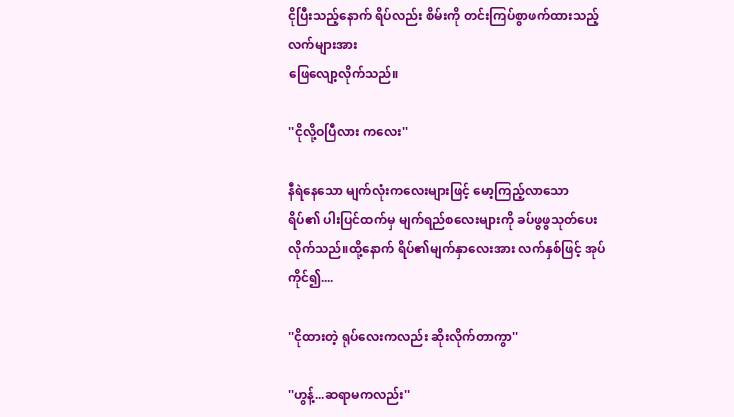ငိုပြီးသည့်နောက် ရိပ်လည်း စိမ်းကို တင်းကြပ်စွာဖက်ထားသည့် လက်များအား
ဖြေလျော့လိုက်သည်။

''ငိုလို့ဝပြီလား ကလေး''

နီရဲနေသော မျက်လုံးကလေးများဖြင့် မော့ကြည့်လာသော
ရိပ်၏ ပါးပြင်ထက်မှ မျက်ရည်စလေးများကို ခပ်ဖွဖွသုတ်ပေးလိုက်သည်။ထို့နောက် ရိပ်၏မျက်နှာလေးအား လက်နှစ်ဖြင့် အုပ်ကိုင်၍....

''ငိုထားတဲ့ ရုပ်လေးကလည်း ဆိုးလိုက်တာကွာ''

''ဟွန့်...ဆရာမကလည်း''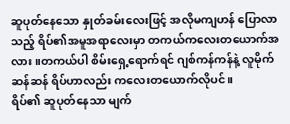ဆူပုတ်နေသော နှုတ်ခမ်းလေးဖြင့် အလိုမကျဟန် ပြောလာသည့် ရိပ်၏အမူအရာလေးမှာ တကယ်ကလေးတယောက်အလား။တကယ်ပါ စိမ်းရှေ့ရောက်ရင် ဂျစ်ကန်ကန်နဲ့ လူမိုက်ဆန်ဆန် ရိပ်ဟာလည်း ကလေးတယောက်လိုပင်။
ရိပ်၏ ဆူပုတ်နေသာ မျက်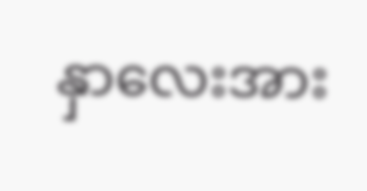နှာလေးအား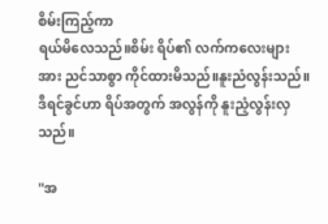စိမ်းကြည့်ကာ
ရယ်မိလေသည်။စိမ်း ရိပ်၏ လက်ကလေးများအား ညင်သာစွာ ကိုင်ထားမိသည်။နူးညံလွန်းသည်။ဒီရင်ခွင်ဟာ ရိပ်အတွက် အလွန်ကို နူးညံ့လွန်းလှသည်။

''အ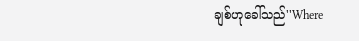ချစ်ဟုခေါ်သည်''Where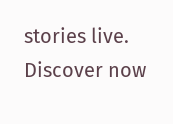stories live. Discover now